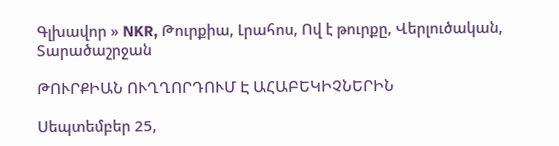Գլխավոր » NKR, Թուրքիա, Լրահոս, Ով է թուրքը, Վերլուծական, Տարածաշրջան

ԹՈՒՐՔԻԱՆ ՈՒՂՂՈՐԴՈՒՄ Է ԱՀԱԲԵԿԻՉՆԵՐԻՆ

Սեպտեմբեր 25,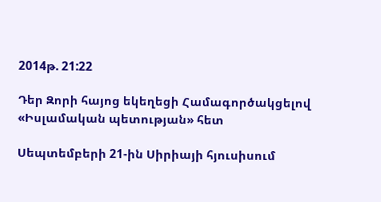2014թ. 21:22

Դեր Զորի հայոց եկեղեցի Համագործակցելով «Իսլամական պետության» հետ

Սեպտեմբերի 21-ին Սիրիայի հյուսիսում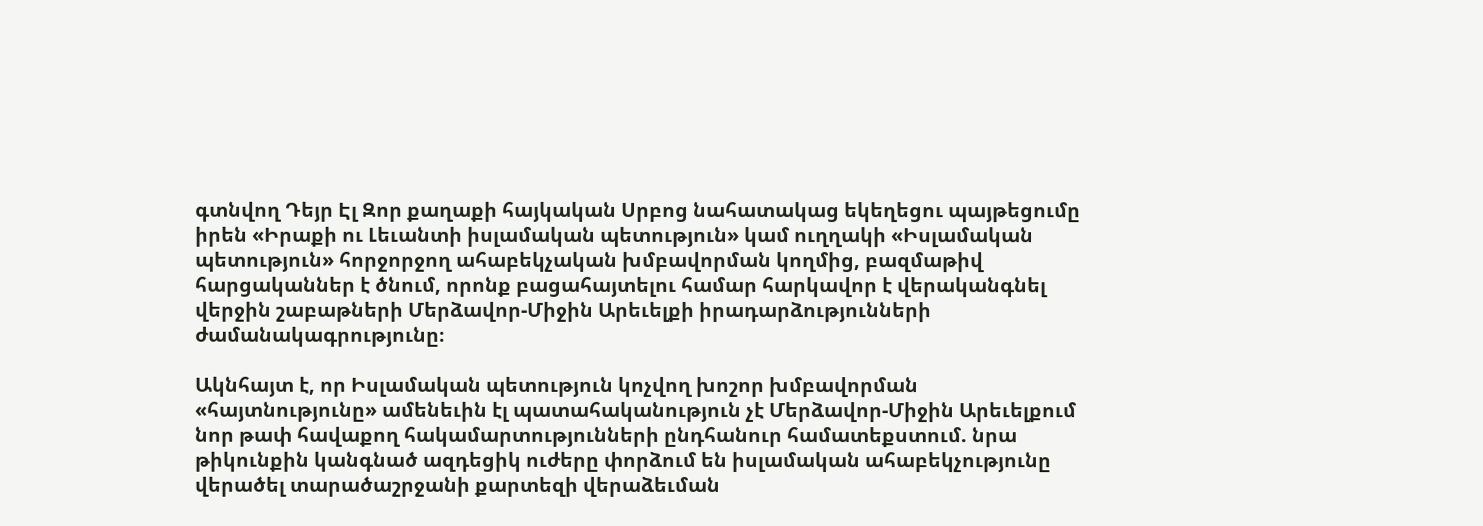գտնվող Դեյր Էլ Զոր քաղաքի հայկական Սրբոց նահատակաց եկեղեցու պայթեցումը իրեն «Իրաքի ու Լեւանտի իսլամական պետություն» կամ ուղղակի «Իսլամական պետություն» հորջորջող ահաբեկչական խմբավորման կողմից, բազմաթիվ հարցականներ է ծնում, որոնք բացահայտելու համար հարկավոր է վերականգնել վերջին շաբաթների Մերձավոր-Միջին Արեւելքի իրադարձությունների ժամանակագրությունը։

Ակնհայտ է, որ Իսլամական պետություն կոչվող խոշոր խմբավորման «հայտնությունը» ամենեւին էլ պատահականություն չէ Մերձավոր-Միջին Արեւելքում նոր թափ հավաքող հակամարտությունների ընդհանուր համատեքստում. նրա թիկունքին կանգնած ազդեցիկ ուժերը փորձում են իսլամական ահաբեկչությունը վերածել տարածաշրջանի քարտեզի վերաձեւման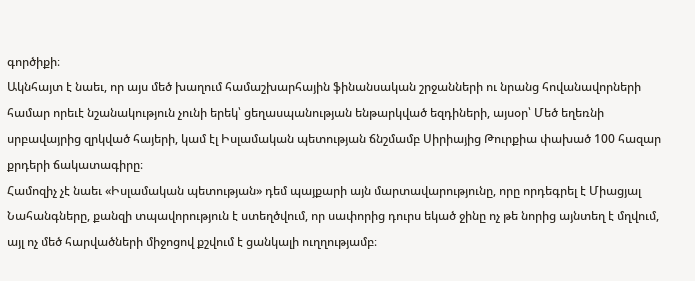գործիքի։
Ակնհայտ է նաեւ, որ այս մեծ խաղում համաշխարհային ֆինանսական շրջանների ու նրանց հովանավորների համար որեւէ նշանակություն չունի երեկ՝ ցեղասպանության ենթարկված եզդիների, այսօր՝ Մեծ եղեռնի սրբավայրից զրկված հայերի, կամ էլ Իսլամական պետության ճնշմամբ Սիրիայից Թուրքիա փախած 100 հազար քրդերի ճակատագիրը։
Համոզիչ չէ նաեւ «Իսլամական պետության» դեմ պայքարի այն մարտավարությունը, որը որդեգրել է Միացյալ Նահանգները, քանզի տպավորություն է ստեղծվում, որ սափորից դուրս եկած ջինը ոչ թե նորից այնտեղ է մղվում, այլ ոչ մեծ հարվածների միջոցով քշվում է ցանկալի ուղղությամբ։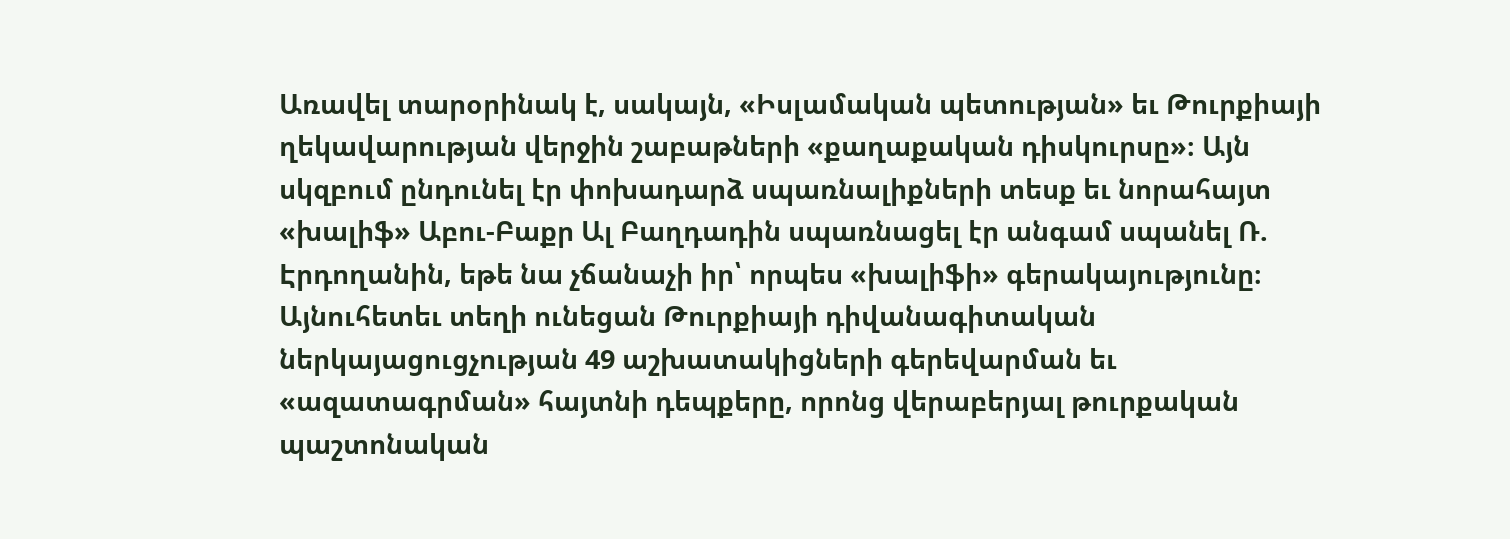Առավել տարօրինակ է, սակայն, «Իսլամական պետության» եւ Թուրքիայի ղեկավարության վերջին շաբաթների «քաղաքական դիսկուրսը»։ Այն սկզբում ընդունել էր փոխադարձ սպառնալիքների տեսք եւ նորահայտ «խալիֆ» Աբու-Բաքր Ալ Բաղդադին սպառնացել էր անգամ սպանել Ռ. Էրդողանին, եթե նա չճանաչի իր՝ որպես «խալիֆի» գերակայությունը։
Այնուհետեւ տեղի ունեցան Թուրքիայի դիվանագիտական ներկայացուցչության 49 աշխատակիցների գերեվարման եւ «ազատագրման» հայտնի դեպքերը, որոնց վերաբերյալ թուրքական պաշտոնական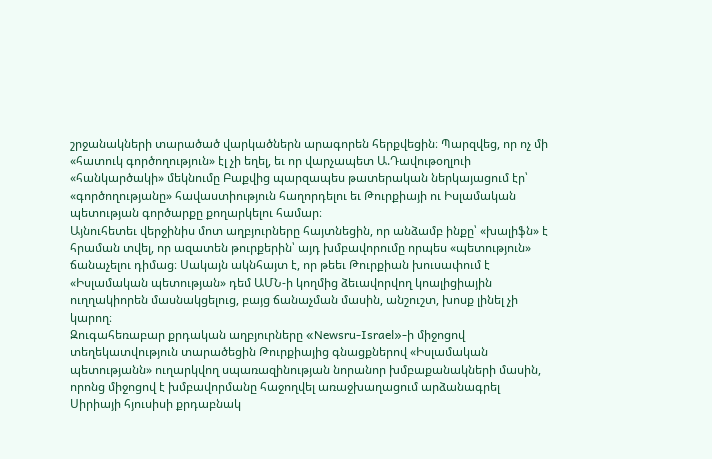շրջանակների տարածած վարկածներն արագորեն հերքվեցին։ Պարզվեց, որ ոչ մի «հատուկ գործողություն» էլ չի եղել, եւ որ վարչապետ Ա.Դավութօղլուի «հանկարծակի» մեկնումը Բաքվից պարզապես թատերական ներկայացում էր՝ «գործողությանը» հավաստիություն հաղորդելու եւ Թուրքիայի ու Իսլամական պետության գործարքը քողարկելու համար։
Այնուհետեւ վերջինիս մոտ աղբյուրները հայտնեցին, որ անձամբ ինքը՝ «խալիֆն» է հրաման տվել, որ ազատեն թուրքերին՝ այդ խմբավորումը որպես «պետություն» ճանաչելու դիմաց։ Սակայն ակնհայտ է, որ թեեւ Թուրքիան խուսափում է «Իսլամական պետության» դեմ ԱՄՆ-ի կողմից ձեւավորվող կոալիցիային ուղղակիորեն մասնակցելուց, բայց ճանաչման մասին, անշուշտ, խոսք լինել չի կարող։
Զուգահեռաբար քրդական աղբյուրները «Newsru-Israel»-ի միջոցով տեղեկատվություն տարածեցին Թուրքիայից գնացքներով «Իսլամական պետությանն» ուղարկվող սպառազինության նորանոր խմբաքանակների մասին, որոնց միջոցով է խմբավորմանը հաջողվել առաջխաղացում արձանագրել Սիրիայի հյուսիսի քրդաբնակ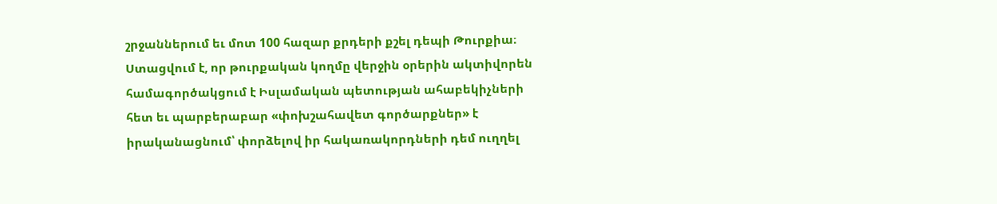շրջաններում եւ մոտ 100 հազար քրդերի քշել դեպի Թուրքիա։
Ստացվում է, որ թուրքական կողմը վերջին օրերին ակտիվորեն համագործակցում է Իսլամական պետության ահաբեկիչների հետ եւ պարբերաբար «փոխշահավետ գործարքներ» է իրականացնում՝ փորձելով իր հակառակորդների դեմ ուղղել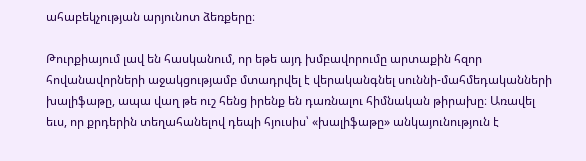ահաբեկչության արյունոտ ձեռքերը։

Թուրքիայում լավ են հասկանում, որ եթե այդ խմբավորումը արտաքին հզոր հովանավորների աջակցությամբ մտադրվել է վերականգնել սուննի-մահմեդականների խալիֆաթը, ապա վաղ թե ուշ հենց իրենք են դառնալու հիմնական թիրախը։ Առավել եւս, որ քրդերին տեղահանելով դեպի հյուսիս՝ «խալիֆաթը» անկայունություն է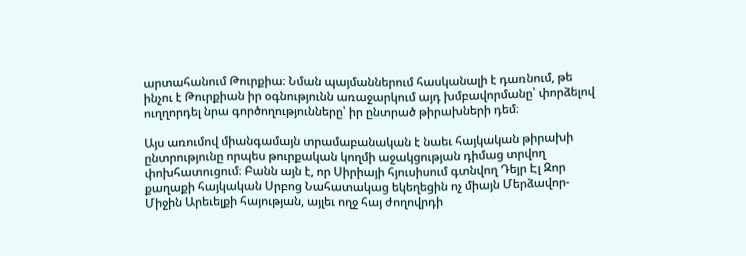արտահանում Թուրքիա։ Նման պայմաններում հասկանալի է դառնում, թե ինչու է Թուրքիան իր օգնությունն առաջարկում այդ խմբավորմանը՝ փորձելով ուղղորդել նրա գործողությունները՝ իր ընտրած թիրախների դեմ։

Այս առումով միանգամայն տրամաբանական է նաեւ հայկական թիրախի ընտրությունը որպես թուրքական կողմի աջակցության դիմաց տրվող փոխհատուցում։ Բանն այն է, որ Սիրիայի հյուսիսում գտնվող Դեյր Էլ Զոր քաղաքի հայկական Սրբոց Նահատակաց եկեղեցին ոչ միայն Մերձավոր-Միջին Արեւելքի հայության, այլեւ ողջ հայ ժողովրդի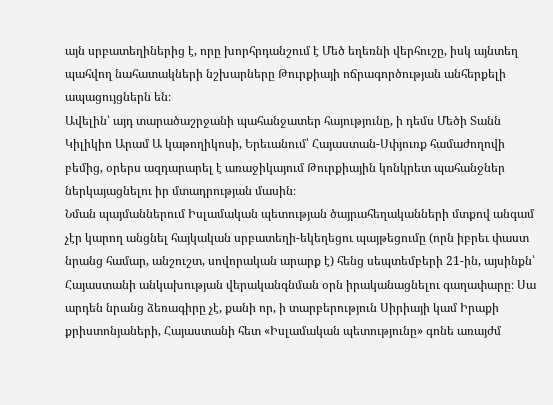այն սրբատեղիներից է, որը խորհրդանշում է Մեծ եղեռնի վերհուշը, իսկ այնտեղ պահվող նահատակների նշխարները Թուրքիայի ոճրագործության անհերքելի ապացույցներն են։
Ավելին՝ այդ տարածաշրջանի պահանջատեր հայությունը, ի դեմս Մեծի Տանն Կիլիկիո Արամ Ա կաթողիկոսի, Երեւանում՝ Հայաստան-Սփյուռք համաժողովի բեմից, օրերս ազդարարել է առաջիկայում Թուրքիային կոնկրետ պահանջներ ներկայացնելու իր մտադրության մասին։
Նման պայմաններում Իսլամական պետության ծայրահեղականների մտքով անգամ չէր կարող անցնել հայկական սրբատեղի-եկեղեցու պայթեցումը (որն իբրեւ փաստ նրանց համար, անշուշտ, սովորական արարք է) հենց սեպտեմբերի 21-ին, այսինքն՝ Հայաստանի անկախության վերականգնման օրն իրականացնելու գաղափարը։ Սա արդեն նրանց ձեռագիրը չէ, քանի որ, ի տարբերություն Սիրիայի կամ Իրաքի քրիստոնյաների, Հայաստանի հետ «Իսլամական պետությունը» գոնե առայժմ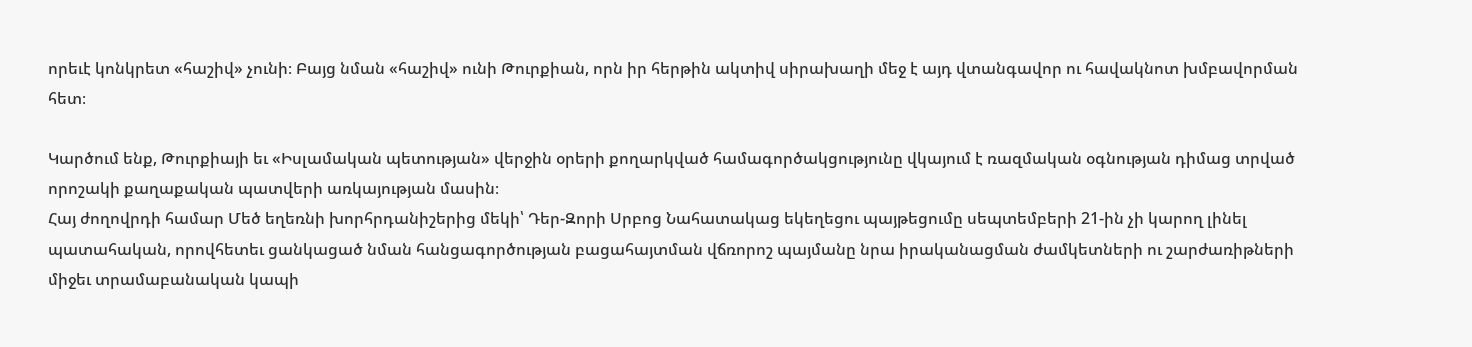որեւէ կոնկրետ «հաշիվ» չունի։ Բայց նման «հաշիվ» ունի Թուրքիան, որն իր հերթին ակտիվ սիրախաղի մեջ է այդ վտանգավոր ու հավակնոտ խմբավորման հետ։

Կարծում ենք, Թուրքիայի եւ «Իսլամական պետության» վերջին օրերի քողարկված համագործակցությունը վկայում է ռազմական օգնության դիմաց տրված որոշակի քաղաքական պատվերի առկայության մասին։
Հայ ժողովրդի համար Մեծ եղեռնի խորհրդանիշերից մեկի՝ Դեր-Զորի Սրբոց Նահատակաց եկեղեցու պայթեցումը սեպտեմբերի 21-ին չի կարող լինել պատահական, որովհետեւ ցանկացած նման հանցագործության բացահայտման վճռորոշ պայմանը նրա իրականացման ժամկետների ու շարժառիթների միջեւ տրամաբանական կապի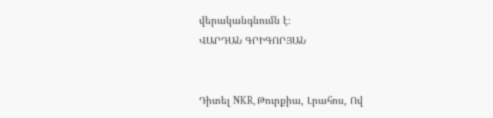վերականգնումն է։
ՎԱՐԴԱՆ ԳՐԻԳՈՐՅԱՆ


Դիտել NKR, Թուրքիա, Լրահոս, Ով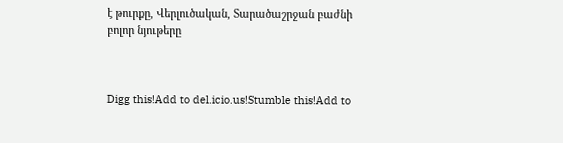է թուրքը, Վերլուծական, Տարածաշրջան բաժնի բոլոր նյութերը



Digg this!Add to del.icio.us!Stumble this!Add to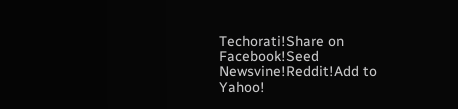Techorati!Share on Facebook!Seed Newsvine!Reddit!Add to Yahoo!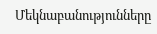Մեկնաբանությունները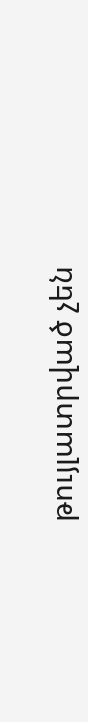թույլատրված չեն